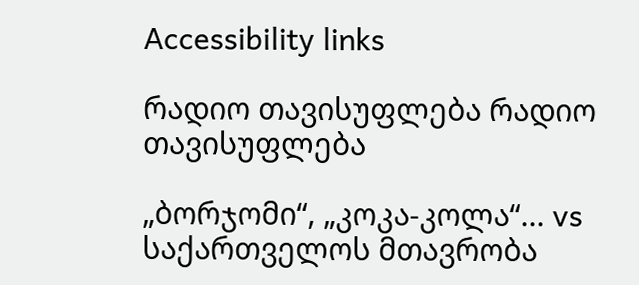Accessibility links

რადიო თავისუფლება რადიო თავისუფლება

„ბორჯომი“, „კოკა-კოლა“... vs საქართველოს მთავრობა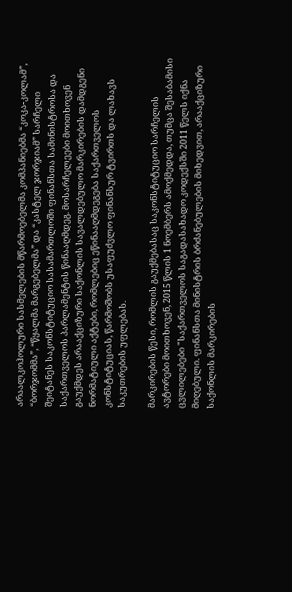არაალკოჰოლური სასმელების მწარმოებელმა კომპანიებმა “კოკა-კოლამ”, “ბორჯომმა”, “წყალმა მარგებელმა” და “კასტელ ჯორჯიამ” სარჩელი შეიტანეს საკონსტიტუციო სასამართლოში ფინანსთა სამინისტროსა და საქართველოს პარლამენტის წინააღმდეგ. მოსარჩელეები მოითხოვენ გაუქმდეს არააქციზური საქონლის სავალდებულო მარკირების დამდგენი ნორმატიული აქტები, რომლებიც ეწინააღმდეგება საქართველოს კონსტიტუციას, წარმოშობს უსაფუძვლო ფინანსურ ტვირთს და ლახავს საკუთრების უფლებას.

მარკირების წესი, რომლის გაუქმებასაც საკონსტიტუციო სარჩელის ავტორები მოითხოვენ, 2015 წლის 1 ნოემბერს ამოქმედდა, თუმცა შესაბამისი ცვლილებები "საქართველოს საგადასახადო კოდექსში 2011 წელს იქნა მიღებული. ფინანსთა მინისტრის ბრძანებულების მიხედვით, არააქციზური საქონლის მარკირების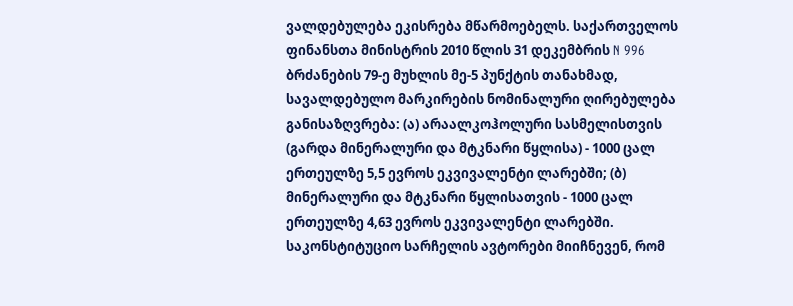ვალდებულება ეკისრება მწარმოებელს. საქართველოს ფინანსთა მინისტრის 2010 წლის 31 დეკემბრის N 996 ბრძანების 79-ე მუხლის მე-5 პუნქტის თანახმად, სავალდებულო მარკირების ნომინალური ღირებულება განისაზღვრება: (ა) არაალკოჰოლური სასმელისთვის (გარდა მინერალური და მტკნარი წყლისა) - 1000 ცალ ერთეულზე 5,5 ევროს ეკვივალენტი ლარებში; (ბ) მინერალური და მტკნარი წყლისათვის - 1000 ცალ ერთეულზე 4,63 ევროს ეკვივალენტი ლარებში. საკონსტიტუციო სარჩელის ავტორები მიიჩნევენ, რომ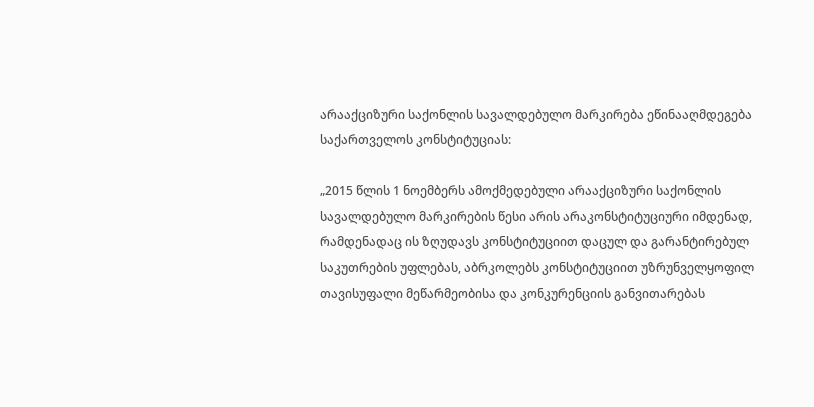არააქციზური საქონლის სავალდებულო მარკირება ეწინააღმდეგება საქართველოს კონსტიტუციას:

„2015 წლის 1 ნოემბერს ამოქმედებული არააქციზური საქონლის სავალდებულო მარკირების წესი არის არაკონსტიტუციური იმდენად, რამდენადაც ის ზღუდავს კონსტიტუციით დაცულ და გარანტირებულ საკუთრების უფლებას, აბრკოლებს კონსტიტუციით უზრუნველყოფილ თავისუფალი მეწარმეობისა და კონკურენციის განვითარებას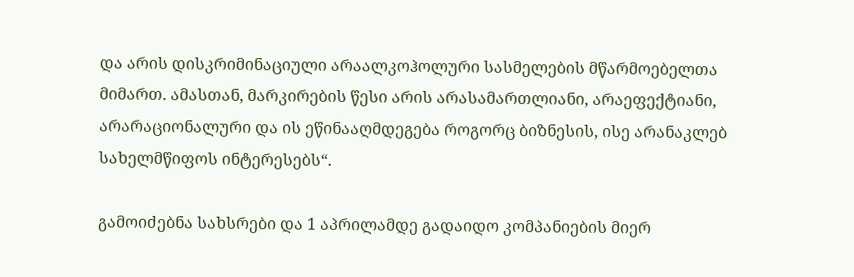და არის დისკრიმინაციული არაალკოჰოლური სასმელების მწარმოებელთა მიმართ. ამასთან, მარკირების წესი არის არასამართლიანი, არაეფექტიანი, არარაციონალური და ის ეწინააღმდეგება როგორც ბიზნესის, ისე არანაკლებ სახელმწიფოს ინტერესებს“.

გამოიძებნა სახსრები და 1 აპრილამდე გადაიდო კომპანიების მიერ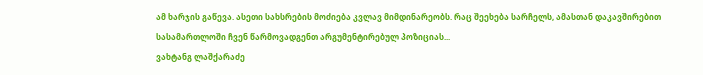ამ ხარჯის გაწევა. ასეთი სახსრების მოძიება კვლავ მიმდინარეობს. რაც შეეხება სარჩელს, ამასთან დაკავშირებით სასამართლოში ჩვენ წარმოვადგენთ არგუმენტირებულ პოზიციას...
ვახტანგ ლაშქარაძე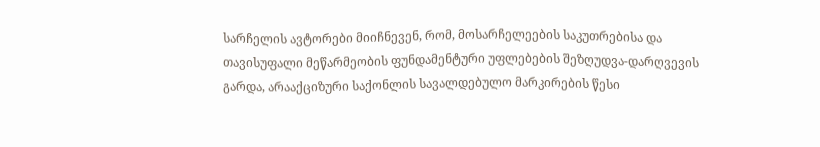სარჩელის ავტორები მიიჩნევენ, რომ, მოსარჩელეების საკუთრებისა და თავისუფალი მეწარმეობის ფუნდამენტური უფლებების შეზღუდვა-დარღვევის გარდა, არააქციზური საქონლის სავალდებულო მარკირების წესი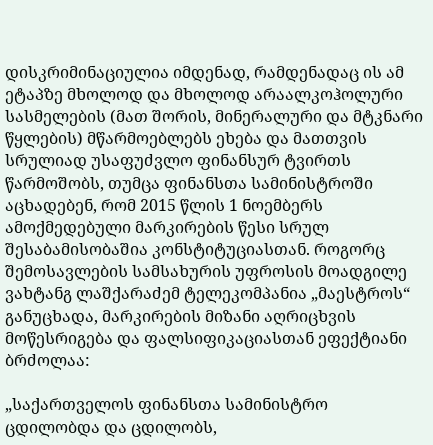დისკრიმინაციულია იმდენად, რამდენადაც ის ამ ეტაპზე მხოლოდ და მხოლოდ არაალკოჰოლური სასმელების (მათ შორის, მინერალური და მტკნარი წყლების) მწარმოებლებს ეხება და მათთვის სრულიად უსაფუძვლო ფინანსურ ტვირთს წარმოშობს, თუმცა ფინანსთა სამინისტროში აცხადებენ, რომ 2015 წლის 1 ნოემბერს ამოქმედებული მარკირების წესი სრულ შესაბამისობაშია კონსტიტუციასთან. როგორც შემოსავლების სამსახურის უფროსის მოადგილე ვახტანგ ლაშქარაძემ ტელეკომპანია „მაესტროს“ განუცხადა, მარკირების მიზანი აღრიცხვის მოწესრიგება და ფალსიფიკაციასთან ეფექტიანი ბრძოლაა:

„საქართველოს ფინანსთა სამინისტრო ცდილობდა და ცდილობს,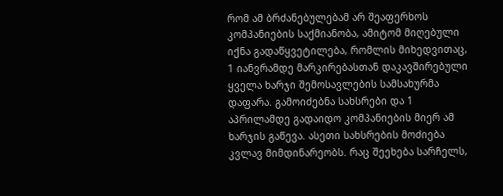რომ ამ ბრძანებულებამ არ შეაფერხოს კომპანიების საქმიანობა, ამიტომ მიღებული იქნა გადაწყვეტილება, რომლის მიხედვითაც, 1 იანვრამდე მარკირებასთან დაკავშირებული ყველა ხარჯი შემოსავლების სამსახურმა დაფარა. გამოიძებნა სახსრები და 1 აპრილამდე გადაიდო კომპანიების მიერ ამ ხარჯის გაწევა. ასეთი სახსრების მოძიება კვლავ მიმდინარეობს. რაც შეეხება სარჩელს,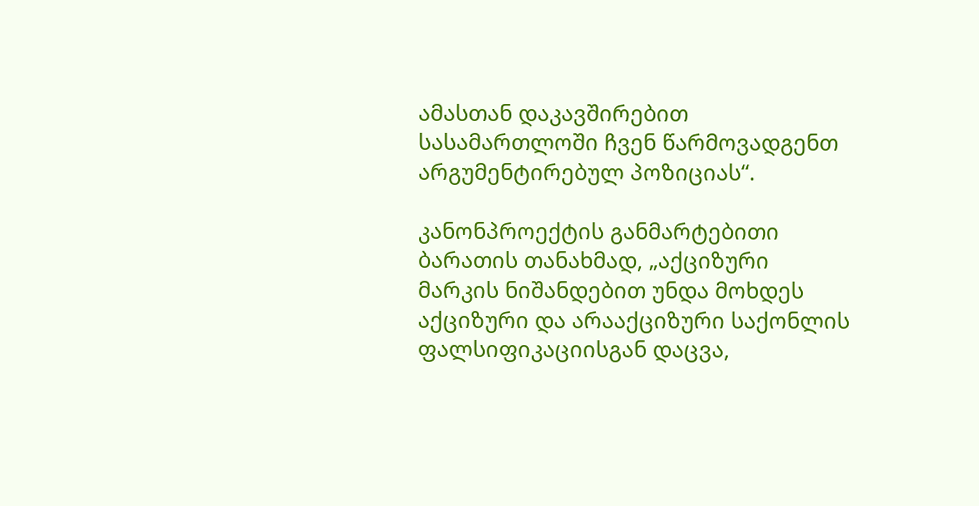ამასთან დაკავშირებით სასამართლოში ჩვენ წარმოვადგენთ არგუმენტირებულ პოზიციას“.

კანონპროექტის განმარტებითი ბარათის თანახმად, „აქციზური მარკის ნიშანდებით უნდა მოხდეს აქციზური და არააქციზური საქონლის ფალსიფიკაციისგან დაცვა,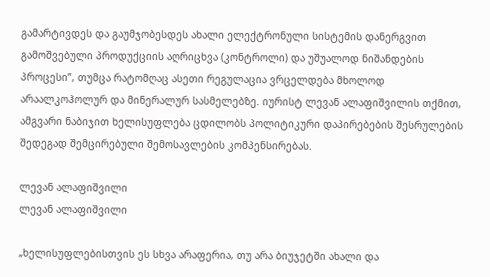გამარტივდეს და გაუმჯობესდეს ახალი ელექტრონული სისტემის დანერგვით გამოშვებული პროდუქციის აღრიცხვა (კონტროლი) და უშუალოდ ნიშანდების პროცესი”, თუმცა რატომღაც ასეთი რეგულაცია ვრცელდება მხოლოდ არაალკოჰოლურ და მინერალურ სასმელებზე. იურისტ ლევან ალაფიშვილის თქმით, ამგვარი ნაბიჯით ხელისუფლება ცდილობს პოლიტიკური დაპირებების შესრულების შედეგად შემცირებული შემოსავლების კომპენსირებას.

ლევან ალაფიშვილი
ლევან ალაფიშვილი

„ხელისუფლებისთვის ეს სხვა არაფერია, თუ არა ბიუჯეტში ახალი და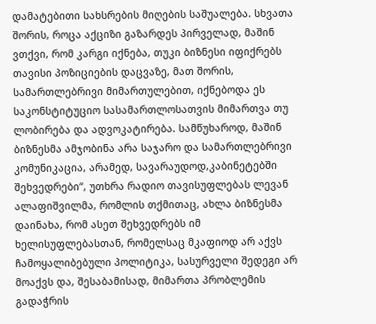დამატებითი სახსრების მიღების საშუალება. სხვათა შორის, როცა აქციზი გაზარდეს პირველად, მაშინ ვთქვი, რომ კარგი იქნება, თუკი ბიზნესი იფიქრებს თავისი პოზიციების დაცვაზე, მათ შორის, სამართლებრივი მიმართულებით, იქნებოდა ეს საკონსტიტუციო სასამართლოსათვის მიმართვა თუ ლობირება და ადვოკატირება. სამწუხაროდ, მაშინ ბიზნესმა ამჯობინა არა საჯარო და სამართლებრივი კომუნიკაცია, არამედ, სავარაუდოდ,კაბინეტებში შეხვედრები“, უთხრა რადიო თავისუფლებას ლევან ალაფიშვილმა, რომლის თქმითაც, ახლა ბიზნესმა დაინახა, რომ ასეთ შეხვედრებს იმ ხელისუფლებასთან, რომელსაც მკაფიოდ არ აქვს ჩამოყალიბებული პოლიტიკა, სასურველი შედეგი არ მოაქვს და, შესაბამისად, მიმართა პრობლემის გადაჭრის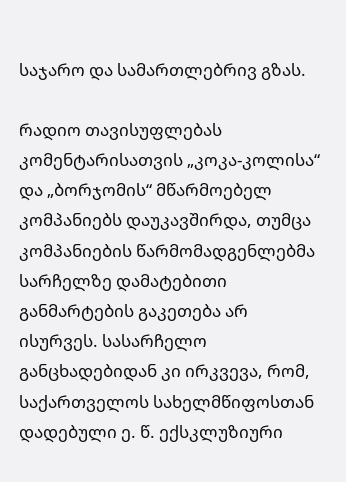საჯარო და სამართლებრივ გზას.

რადიო თავისუფლებას კომენტარისათვის „კოკა-კოლისა“ და „ბორჯომის“ მწარმოებელ კომპანიებს დაუკავშირდა, თუმცა კომპანიების წარმომადგენლებმა სარჩელზე დამატებითი განმარტების გაკეთება არ ისურვეს. სასარჩელო განცხადებიდან კი ირკვევა, რომ, საქართველოს სახელმწიფოსთან დადებული ე. წ. ექსკლუზიური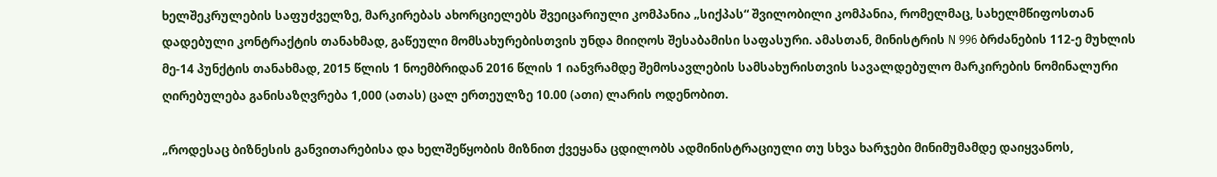ხელშეკრულების საფუძველზე, მარკირებას ახორციელებს შვეიცარიული კომპანია „სიქპას“ შვილობილი კომპანია, რომელმაც, სახელმწიფოსთან დადებული კონტრაქტის თანახმად, გაწეული მომსახურებისთვის უნდა მიიღოს შესაბამისი საფასური. ამასთან, მინისტრის N 996 ბრძანების 112-ე მუხლის მე-14 პუნქტის თანახმად, 2015 წლის 1 ნოემბრიდან 2016 წლის 1 იანვრამდე შემოსავლების სამსახურისთვის სავალდებულო მარკირების ნომინალური ღირებულება განისაზღვრება 1,000 (ათას) ცალ ერთეულზე 10.00 (ათი) ლარის ოდენობით.

„როდესაც ბიზნესის განვითარებისა და ხელშეწყობის მიზნით ქვეყანა ცდილობს ადმინისტრაციული თუ სხვა ხარჯები მინიმუმამდე დაიყვანოს,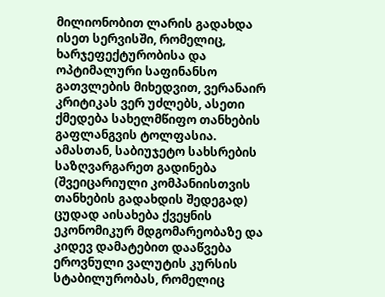მილიონობით ლარის გადახდა ისეთ სერვისში, რომელიც, ხარჯეფექტურობისა და ოპტიმალური საფინანსო გათვლების მიხედვით, ვერანაირ კრიტიკას ვერ უძლებს, ასეთი ქმედება სახელმწიფო თანხების გაფლანგვის ტოლფასია. ამასთან, საბიუჯეტო სახსრების საზღვარგარეთ გადინება (შვეიცარიული კომპანიისთვის თანხების გადახდის შედეგად) ცუდად აისახება ქვეყნის ეკონომიკურ მდგომარეობაზე და კიდევ დამატებით დააწვება ეროვნული ვალუტის კურსის სტაბილურობას, რომელიც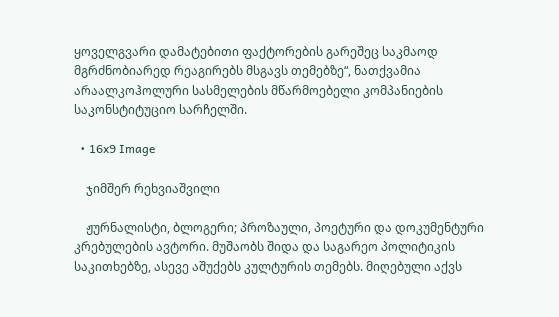ყოველგვარი დამატებითი ფაქტორების გარეშეც საკმაოდ მგრძნობიარედ რეაგირებს მსგავს თემებზე“, ნათქვამია არაალკოჰოლური სასმელების მწარმოებელი კომპანიების საკონსტიტუციო სარჩელში.

  • 16x9 Image

    ჯიმშერ რეხვიაშვილი

    ჟურნალისტი, ბლოგერი; პროზაული, პოეტური და დოკუმენტური კრებულების ავტორი. მუშაობს შიდა და საგარეო პოლიტიკის საკითხებზე, ასევე აშუქებს კულტურის თემებს. მიღებული აქვს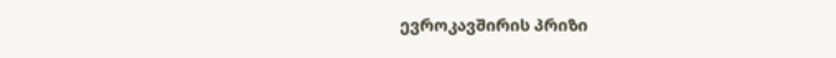ევროკავშირის პრიზი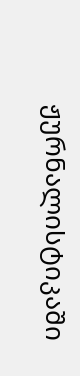ჟურნალისტიკაში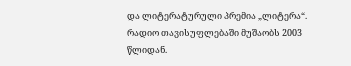და ლიტერატურული პრემია „ლიტერა“. რადიო თავისუფლებაში მუშაობს 2003 წლიდან.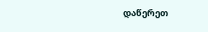დაწერეთ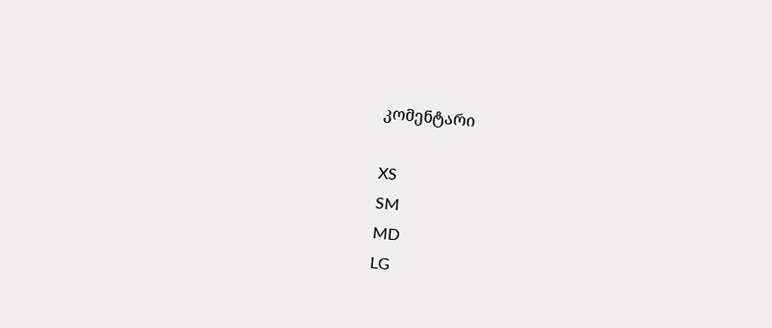კომენტარი

XS
SM
MD
LG